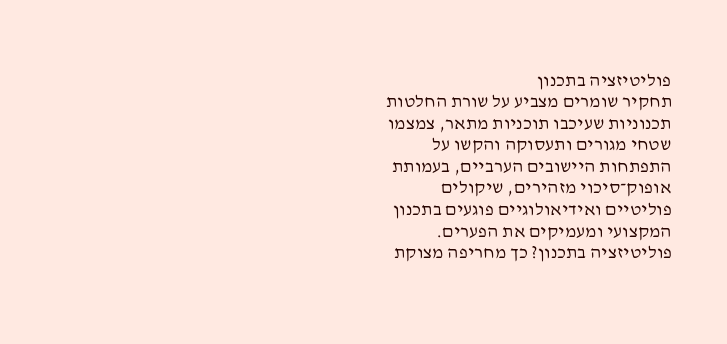פוליטיזציה בתכנון
תחקיר שומרים מצביע על שורת החלטות תכנוניות שעיכבו תוכניות מתאר, צמצמו שטחי מגורים ותעסוקה והקשו על התפתחות היישובים הערביים, בעמותת אופוק־סיכוי מזהירים, שיקולים פוליטיים ואידיאולוגיים פוגעים בתכנון המקצועי ומעמיקים את הפערים.
פוליטיזציה בתכנון? כך מחריפה מצוקת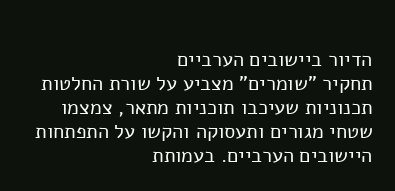הדיור ביישובים הערביים
תחקיר "שומרים" מצביע על שורת החלטות תכנוניות שעיכבו תוכניות מתאר, צמצמו שטחי מגורים ותעסוקה והקשו על התפתחות היישובים הערביים. בעמותת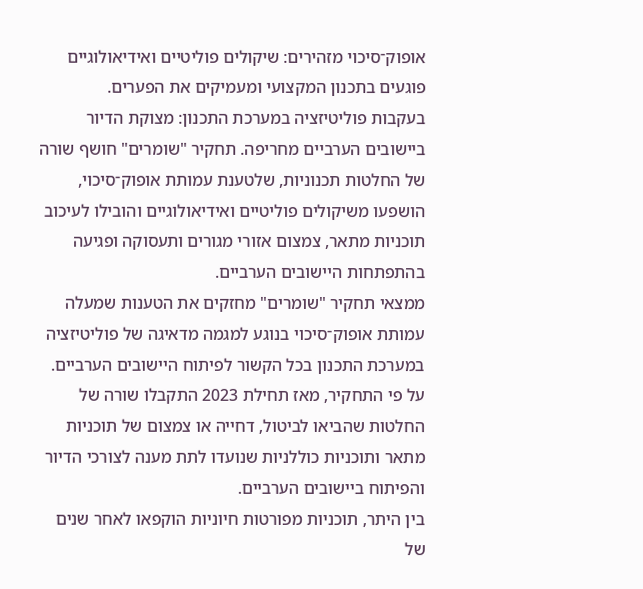אופוק־סיכוי מזהירים: שיקולים פוליטיים ואידיאולוגיים פוגעים בתכנון המקצועי ומעמיקים את הפערים.
בעקבות פוליטיזציה במערכת התכנון: מצוקת הדיור ביישובים הערביים מחריפה. תחקיר "שומרים" חושף שורה של החלטות תכנוניות, שלטענת עמותת אופוק־סיכוי, הושפעו משיקולים פוליטיים ואידיאולוגיים והובילו לעיכוב תוכניות מתאר, צמצום אזורי מגורים ותעסוקה ופגיעה בהתפתחות היישובים הערביים.
ממצאי תחקיר "שומרים" מחזקים את הטענות שמעלה עמותת אופוק־סיכוי בנוגע למגמה מדאיגה של פוליטיזציה במערכת התכנון בכל הקשור לפיתוח היישובים הערביים. על פי התחקיר, מאז תחילת 2023 התקבלו שורה של החלטות שהביאו לביטול, דחייה או צמצום של תוכניות מתאר ותוכניות כוללניות שנועדו לתת מענה לצורכי הדיור והפיתוח ביישובים הערביים.
בין היתר, תוכניות מפורטות חיוניות הוקפאו לאחר שנים של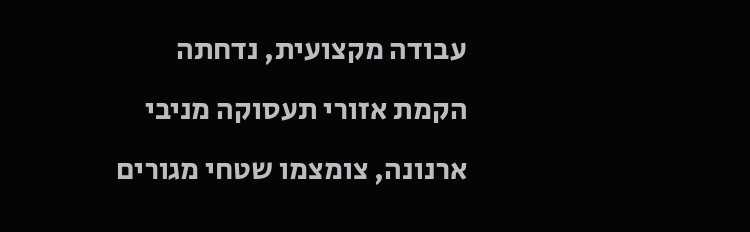עבודה מקצועית, נדחתה הקמת אזורי תעסוקה מניבי ארנונה, צומצמו שטחי מגורים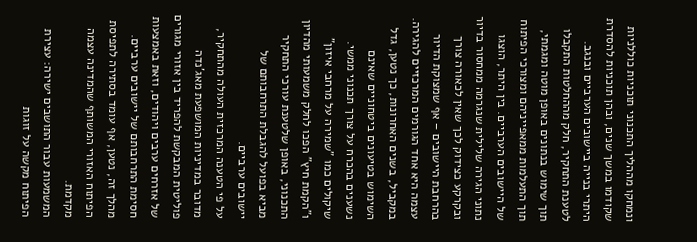ונמחקו מההליך התכנוני תוכניות כוללניות שקודמו במשך שנים, ובהן תוכניות להסדרת היתרי בנייה ביישובים הערביים ובנגב.
לטענת התחקיר, חלק מההחלטות התקבלו תוך שימוש בנתונים באופן מוטה ומגמתי, תוך התעלמות ממאפייניהם ומצורכי הפיתוח של היישובים הערביים. בין היתר, הוצגו נתוני הגירה שלילית שנגרמה ממחסור בדיור ובקרקע כצידוק לכך שאין לכאורה צורך בהרחבת היישובים – אף שמצוקת הדיור עצמה היא אחד הגורמים המרכזיים להגירה.
במקביל, בשנים האחרונות, כך נטען, גדל השימוש בטיעונים ביטחוניים שאינם נשענים בהכרח על צורך תכנוני ממשי. שיקולים כמו "שמירה על מרחבי איזון" ו"הקמת חיץ" הפכו לחלק משמעותי מהדיון התכנוני, באופן שלטענת עורכי התחקיר מביא בפועל להגבלת התרחבותם של יישובים ערביים.
על פי הטענה המרכזית העולה מהתחקיר, מדובר במדיניות המושפעת מאג'נדה פוליטית המבקשת להפריד בין אזורי מגורים של אזרחים ערבים ויהודים, וזאת באמצעות חסימת התרחבותם של יישובים ערביים. מהלך זה, נטען, אף עומד בסתירה לתפיסת הפיתוח האזורי המשותף שהמדינה עצמה מקדמת.
המשמעות עבור התושבים ישירה: עצירת הפיתוח מקשה על זוגות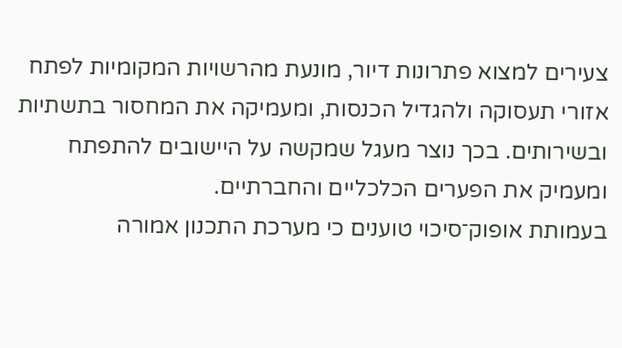צעירים למצוא פתרונות דיור, מונעת מהרשויות המקומיות לפתח אזורי תעסוקה ולהגדיל הכנסות, ומעמיקה את המחסור בתשתיות ובשירותים. בכך נוצר מעגל שמקשה על היישובים להתפתח ומעמיק את הפערים הכלכליים והחברתיים.
בעמותת אופוק־סיכוי טוענים כי מערכת התכנון אמורה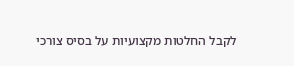לקבל החלטות מקצועיות על בסיס צורכי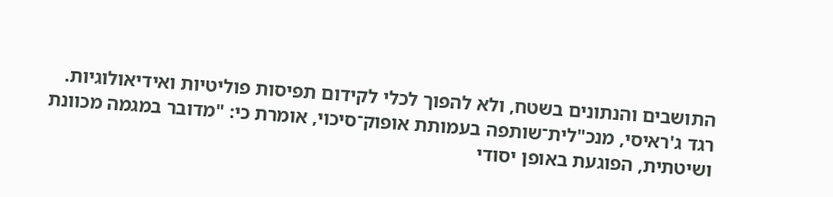התושבים והנתונים בשטח, ולא להפוך לכלי לקידום תפיסות פוליטיות ואידיאולוגיות.
רגד ג'ראיסי, מנכ"לית־שותפה בעמותת אופוק־סיכוי, אומרת כי: "מדובר במגמה מכוונת ושיטתית, הפוגעת באופן יסודי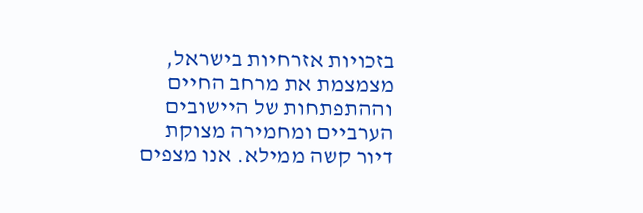בזכויות אזרחיות בישראל, מצמצמת את מרחב החיים וההתפתחות של היישובים הערביים ומחמירה מצוקת דיור קשה ממילא. אנו מצפים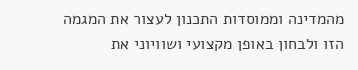מהמדינה וממוסדות התכנון לעצור את המגמה הזו ולבחון באופן מקצועי ושוויוני את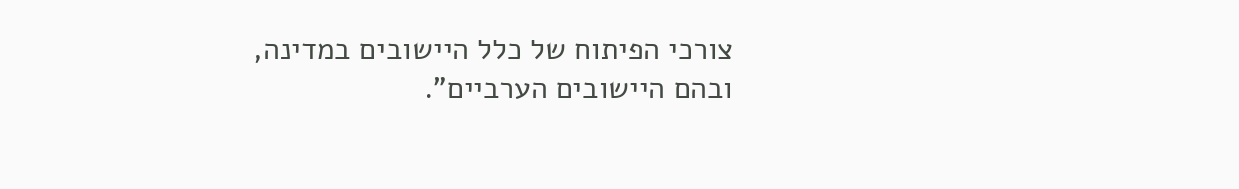צורכי הפיתוח של כלל היישובים במדינה, ובהם היישובים הערביים".